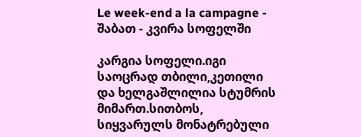Le week-end a la campagne - შაბათ - კვირა სოფელში

კარგია სოფელი.იგი საოცრად თბილი,კეთილი და ხელგაშლილია სტუმრის მიმართ.სითბოს, სიყვარულს მონატრებული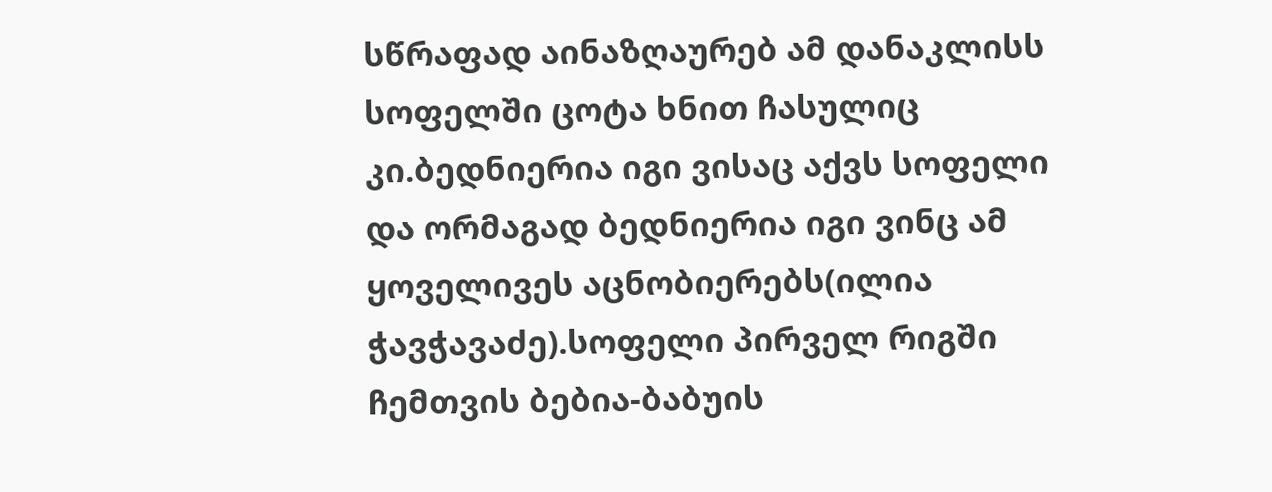სწრაფად აინაზღაურებ ამ დანაკლისს სოფელში ცოტა ხნით ჩასულიც კი.ბედნიერია იგი ვისაც აქვს სოფელი და ორმაგად ბედნიერია იგი ვინც ამ ყოველივეს აცნობიერებს(ილია ჭავჭავაძე).სოფელი პირველ რიგში ჩემთვის ბებია-ბაბუის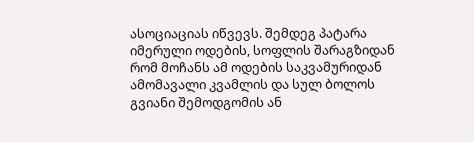ასოციაციას იწვევს. შემდეგ პატარა იმერული ოდების, სოფლის შარაგზიდან რომ მოჩანს ამ ოდების საკვამურიდან ამომავალი კვამლის და სულ ბოლოს გვიანი შემოდგომის ან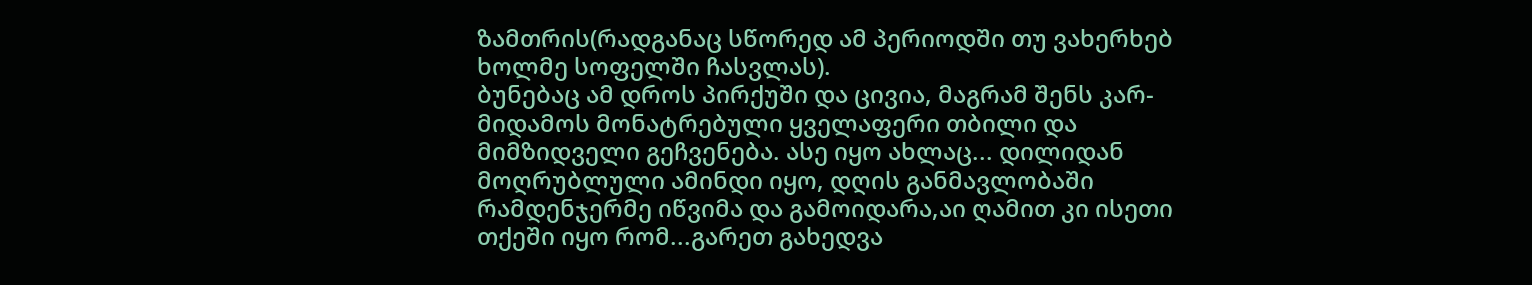ზამთრის(რადგანაც სწორედ ამ პერიოდში თუ ვახერხებ ხოლმე სოფელში ჩასვლას).
ბუნებაც ამ დროს პირქუში და ცივია, მაგრამ შენს კარ-მიდამოს მონატრებული ყველაფერი თბილი და მიმზიდველი გეჩვენება. ასე იყო ახლაც... დილიდან მოღრუბლული ამინდი იყო, დღის განმავლობაში რამდენჯერმე იწვიმა და გამოიდარა,აი ღამით კი ისეთი თქეში იყო რომ...გარეთ გახედვა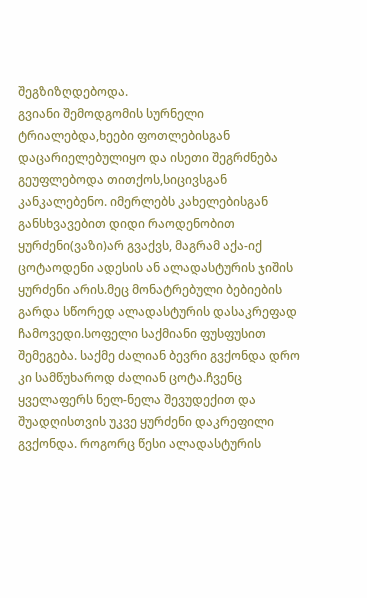შეგზიზღდებოდა.
გვიანი შემოდგომის სურნელი ტრიალებდა,ხეები ფოთლებისგან დაცარიელებულიყო და ისეთი შეგრძნება გეუფლებოდა თითქოს,სიცივსგან კანკალებენო. იმერლებს კახელებისგან განსხვავებით დიდი რაოდენობით ყურძენი(ვაზი)არ გვაქვს, მაგრამ აქა-იქ ცოტაოდენი ადესის ან ალადასტურის ჯიშის ყურძენი არის.მეც მონატრებული ბებიების გარდა სწორედ ალადასტურის დასაკრეფად ჩამოვედი.სოფელი საქმიანი ფუსფუსით შემეგება. საქმე ძალიან ბევრი გვქონდა დრო კი სამწუხაროდ ძალიან ცოტა.ჩვენც ყველაფერს ნელ-ნელა შევუდექით და შუადღისთვის უკვე ყურძენი დაკრეფილი გვქონდა. როგორც წესი ალადასტურის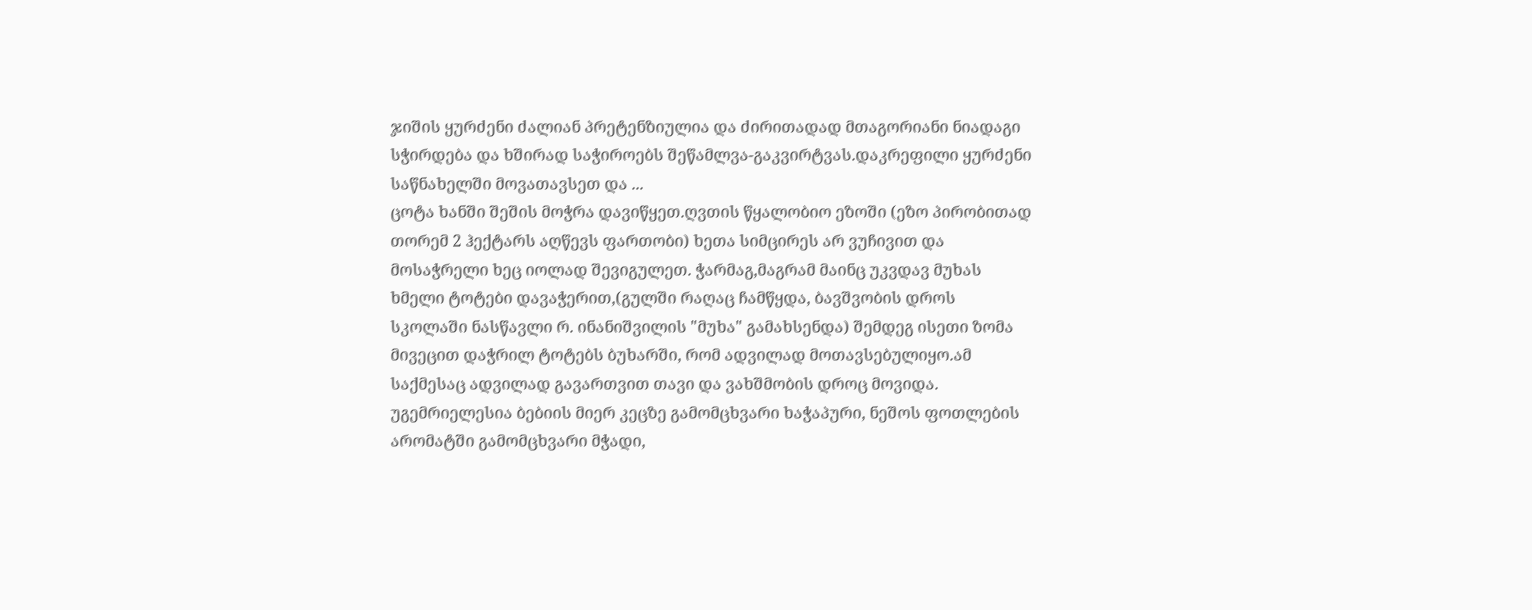ჯიშის ყურძენი ძალიან პრეტენზიულია და ძირითადად მთაგორიანი ნიადაგი სჭირდება და ხშირად საჭიროებს შეწამლვა-გაკვირტვას.დაკრეფილი ყურძენი საწნახელში მოვათავსეთ და ...
ცოტა ხანში შეშის მოჭრა დავიწყეთ.ღვთის წყალობიო ეზოში (ეზო პირობითად თორემ 2 ჰექტარს აღწევს ფართობი) ხეთა სიმცირეს არ ვუჩივით და მოსაჭრელი ხეც იოლად შევიგულეთ. ჭარმაგ,მაგრამ მაინც უკვდავ მუხას ხმელი ტოტები დავაჭერით,(გულში რაღაც ჩამწყდა, ბავშვობის დროს სკოლაში ნასწავლი რ. ინანიშვილის "მუხა" გამახსენდა) შემდეგ ისეთი ზომა მივეცით დაჭრილ ტოტებს ბუხარში, რომ ადვილად მოთავსებულიყო.ამ საქმესაც ადვილად გავართვით თავი და ვახშმობის დროც მოვიდა.
უგემრიელესია ბებიის მიერ კეცზე გამომცხვარი ხაჭაპური, ნეშოს ფოთლების არომატში გამომცხვარი მჭადი,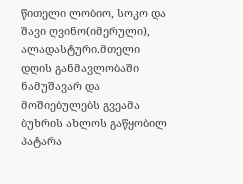წითელი ლობიო, სოკო და შავი ღვინო(იმერული), ალადასტური.მთელი დღის განმავლობაში ნამუშავარ და მოშიებულებს გვეამა ბუხრის ახლოს გაწყობილ პატარა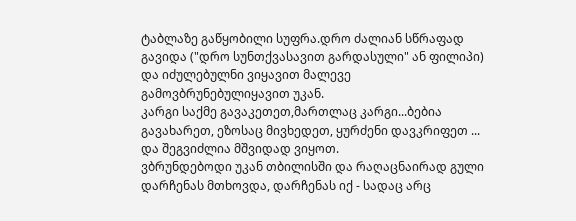ტაბლაზე გაწყობილი სუფრა.დრო ძალიან სწრაფად გავიდა ("დრო სუნთქვასავით გარდასული" ან ფილიპი) და იძულებულნი ვიყავით მალევე გამოვბრუნებულიყავით უკან.
კარგი საქმე გავაკეთეთ,მართლაც კარგი...ბებია გავახარეთ, ეზოსაც მივხედეთ, ყურძენი დავკრიფეთ ... და შეგვიძლია მშვიდად ვიყოთ.
ვბრუნდებოდი უკან თბილისში და რაღაცნაირად გული დარჩენას მთხოვდა, დარჩენას იქ - სადაც არც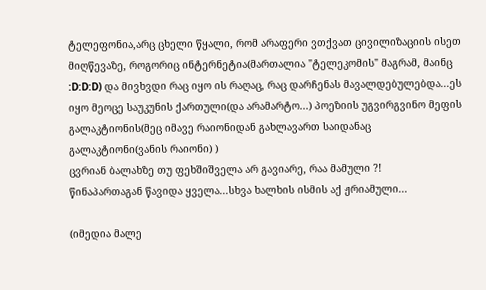ტელეფონია,არც ცხელი წყალი, რომ არაფერი ვთქვათ ცივილიზაციის ისეთ მიღწევაზე, როგორიც ინტერნეტია(მართალია "ტელეკომის" მაგრამ, მაინც :D:D:D) და მივხვდი რაც იყო ის რაღაც, რაც დარჩენას მავალდებულებდა...ეს იყო მეოცე საუკუნის ქართული(და არამარტო...) პოეზიის უგვირგვინო მეფის გალაკტიონის(მეც იმავე რაიონიდან გახლავართ საიდანაც გალაკტიონი(ვანის რაიონი) )
ცვრიან ბალახზე თუ ფეხშიშველა არ გავიარე, რაა მამული ?!
წინაპართაგან წავიდა ყველა...სხვა ხალხის ისმის აქ ჟრიამული...

(იმედია მალე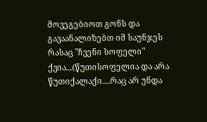მოვეგებიოთ გონს და გავაანალიზებთ იმ საუნჯეს რასაც "ჩვენი სოფელი" ქვია...(წუთისოფელია და არა წუთიქალაქი....რაც არ უნდა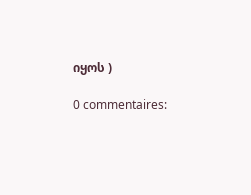იყოს )

0 commentaires: